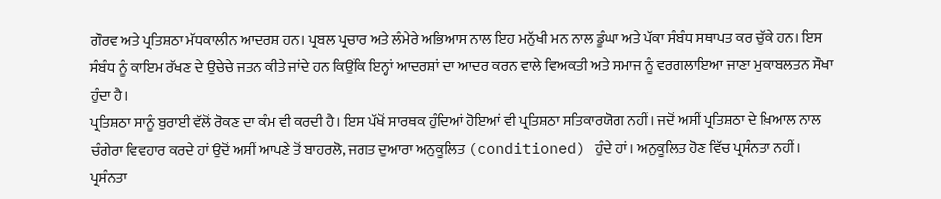ਗੌਰਵ ਅਤੇ ਪ੍ਰਤਿਸ਼ਠਾ ਮੱਧਕਾਲੀਨ ਆਦਰਸ਼ ਹਨ। ਪ੍ਰਬਲ ਪ੍ਰਚਾਰ ਅਤੇ ਲੰਮੇਰੇ ਅਭਿਆਸ ਨਾਲ ਇਹ ਮਨੁੱਖੀ ਮਨ ਨਾਲ ਡੂੰਘਾ ਅਤੇ ਪੱਕਾ ਸੰਬੰਧ ਸਥਾਪਤ ਕਰ ਚੁੱਕੇ ਹਨ। ਇਸ ਸੰਬੰਧ ਨੂੰ ਕਾਇਮ ਰੱਖਣ ਦੇ ਉਚੇਚੇ ਜਤਨ ਕੀਤੇ ਜਾਂਦੇ ਹਨ ਕਿਉਂਕਿ ਇਨ੍ਹਾਂ ਆਦਰਸ਼ਾਂ ਦਾ ਆਦਰ ਕਰਨ ਵਾਲੇ ਵਿਅਕਤੀ ਅਤੇ ਸਮਾਜ ਨੂੰ ਵਰਗਲਾਇਆ ਜਾਣਾ ਮੁਕਾਬਲਤਨ ਸੌਖਾ ਹੁੰਦਾ ਹੈ।
ਪ੍ਰਤਿਸ਼ਠਾ ਸਾਨੂੰ ਬੁਰਾਈ ਵੱਲੋਂ ਰੋਕਣ ਦਾ ਕੰਮ ਵੀ ਕਰਦੀ ਹੈ। ਇਸ ਪੱਖੋਂ ਸਾਰਥਕ ਹੁੰਦਿਆਂ ਹੋਇਆਂ ਵੀ ਪ੍ਰਤਿਸ਼ਠਾ ਸਤਿਕਾਰਯੋਗ ਨਹੀਂ। ਜਦੋਂ ਅਸੀਂ ਪ੍ਰਤਿਸ਼ਠਾ ਦੇ ਖ਼ਿਆਲ ਨਾਲ ਚੰਗੇਰਾ ਵਿਵਹਾਰ ਕਰਦੇ ਹਾਂ ਉਦੋਂ ਅਸੀਂ ਆਪਣੇ ਤੋਂ ਬਾਹਰਲੋ, ਜਗਤ ਦੁਆਰਾ ਅਨੁਕੂਲਿਤ (conditioned) ਹੁੰਦੇ ਹਾਂ। ਅਨੁਕੂਲਿਤ ਹੋਣ ਵਿੱਚ ਪ੍ਰਸੰਨਤਾ ਨਹੀਂ। ਪ੍ਰਸੰਨਤਾ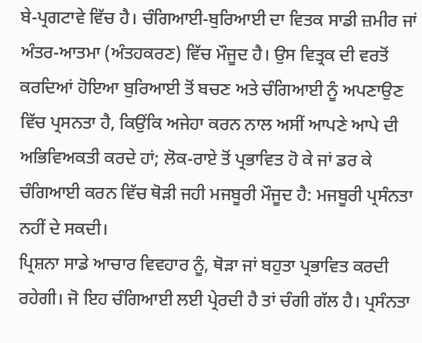ਬੇ-ਪ੍ਰਗਟਾਵੇ ਵਿੱਚ ਹੈ। ਚੰਗਿਆਈ-ਬੁਰਿਆਈ ਦਾ ਵਿਤਕ ਸਾਡੀ ਜ਼ਮੀਰ ਜਾਂ ਅੰਤਰ-ਆਤਮਾ (ਅੰਤਹਕਰਣ) ਵਿੱਚ ਮੌਜੂਦ ਹੈ। ਉਸ ਵਿਤ੍ਰਕ ਦੀ ਵਰਤੋਂ ਕਰਦਿਆਂ ਹੋਇਆ ਬੁਰਿਆਈ ਤੋਂ ਬਚਣ ਅਤੇ ਚੰਗਿਆਈ ਨੂੰ ਅਪਣਾਉਣ ਵਿੱਚ ਪ੍ਰਸਨਤਾ ਹੈ, ਕਿਉਂਕਿ ਅਜੇਹਾ ਕਰਨ ਨਾਲ ਅਸੀਂ ਆਪਣੇ ਆਪੇ ਦੀ ਅਭਿਵਿਅਕਤੀ ਕਰਦੇ ਹਾਂ; ਲੋਕ-ਰਾਏ ਤੋਂ ਪ੍ਰਭਾਵਿਤ ਹੋ ਕੇ ਜਾਂ ਡਰ ਕੇ ਚੰਗਿਆਈ ਕਰਨ ਵਿੱਚ ਥੋੜੀ ਜਹੀ ਮਜਬੂਰੀ ਮੌਜੂਦ ਹੈ: ਮਜਬੂਰੀ ਪ੍ਰਸੰਨਤਾ ਨਹੀਂ ਦੇ ਸਕਦੀ।
ਪ੍ਰਿਸ਼ਨਾ ਸਾਡੇ ਆਚਾਰ ਵਿਵਹਾਰ ਨੂੰ, ਥੋੜਾ ਜਾਂ ਬਹੁਤਾ ਪ੍ਰਭਾਵਿਤ ਕਰਦੀ ਰਹੇਗੀ। ਜੋ ਇਹ ਚੰਗਿਆਈ ਲਈ ਪ੍ਰੇਰਦੀ ਹੈ ਤਾਂ ਚੰਗੀ ਗੱਲ ਹੈ। ਪ੍ਰਸੰਨਤਾ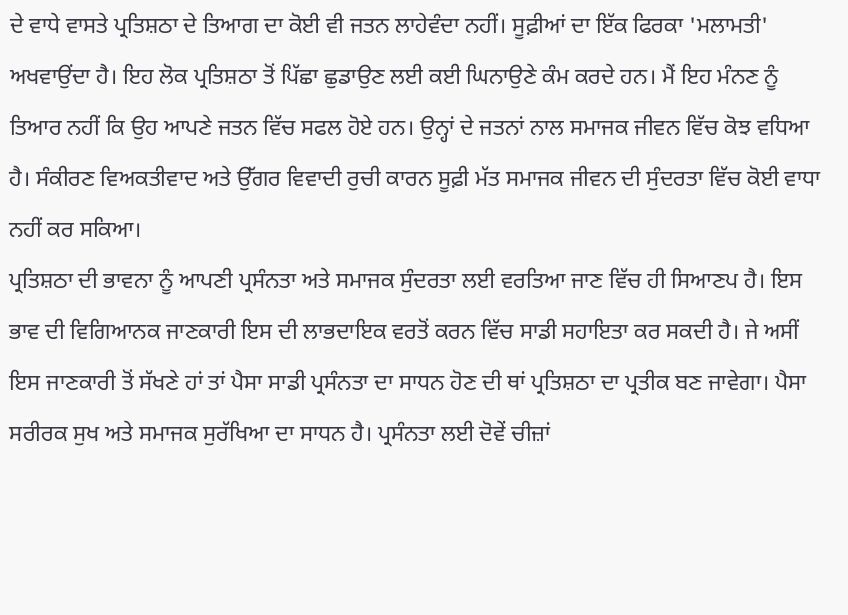ਦੇ ਵਾਧੇ ਵਾਸਤੇ ਪ੍ਰਤਿਸ਼ਠਾ ਦੇ ਤਿਆਗ ਦਾ ਕੋਈ ਵੀ ਜਤਨ ਲਾਹੇਵੰਦਾ ਨਹੀਂ। ਸੂਫ਼ੀਆਂ ਦਾ ਇੱਕ ਫਿਰਕਾ 'ਮਲਾਮਤੀ' ਅਖਵਾਉਂਦਾ ਹੈ। ਇਹ ਲੋਕ ਪ੍ਰਤਿਸ਼ਠਾ ਤੋਂ ਪਿੱਛਾ ਛੁਡਾਉਣ ਲਈ ਕਈ ਘਿਨਾਉਣੇ ਕੰਮ ਕਰਦੇ ਹਨ। ਮੈਂ ਇਹ ਮੰਨਣ ਨੂੰ ਤਿਆਰ ਨਹੀਂ ਕਿ ਉਹ ਆਪਣੇ ਜਤਨ ਵਿੱਚ ਸਫਲ ਹੋਏ ਹਨ। ਉਨ੍ਹਾਂ ਦੇ ਜਤਨਾਂ ਨਾਲ ਸਮਾਜਕ ਜੀਵਨ ਵਿੱਚ ਕੋਝ ਵਧਿਆ ਹੈ। ਸੰਕੀਰਣ ਵਿਅਕਤੀਵਾਦ ਅਤੇ ਉੱਗਰ ਵਿਵਾਦੀ ਰੁਚੀ ਕਾਰਨ ਸੂਫ਼ੀ ਮੱਤ ਸਮਾਜਕ ਜੀਵਨ ਦੀ ਸੁੰਦਰਤਾ ਵਿੱਚ ਕੋਈ ਵਾਧਾ ਨਹੀਂ ਕਰ ਸਕਿਆ।
ਪ੍ਰਤਿਸ਼ਠਾ ਦੀ ਭਾਵਨਾ ਨੂੰ ਆਪਣੀ ਪ੍ਰਸੰਨਤਾ ਅਤੇ ਸਮਾਜਕ ਸੁੰਦਰਤਾ ਲਈ ਵਰਤਿਆ ਜਾਣ ਵਿੱਚ ਹੀ ਸਿਆਣਪ ਹੈ। ਇਸ ਭਾਵ ਦੀ ਵਿਗਿਆਨਕ ਜਾਣਕਾਰੀ ਇਸ ਦੀ ਲਾਭਦਾਇਕ ਵਰਤੋਂ ਕਰਨ ਵਿੱਚ ਸਾਡੀ ਸਹਾਇਤਾ ਕਰ ਸਕਦੀ ਹੈ। ਜੇ ਅਸੀਂ ਇਸ ਜਾਣਕਾਰੀ ਤੋਂ ਸੱਖਣੇ ਹਾਂ ਤਾਂ ਪੈਸਾ ਸਾਡੀ ਪ੍ਰਸੰਨਤਾ ਦਾ ਸਾਧਨ ਹੋਣ ਦੀ ਥਾਂ ਪ੍ਰਤਿਸ਼ਠਾ ਦਾ ਪ੍ਰਤੀਕ ਬਣ ਜਾਵੇਗਾ। ਪੈਸਾ ਸਰੀਰਕ ਸੁਖ ਅਤੇ ਸਮਾਜਕ ਸੁਰੱਖਿਆ ਦਾ ਸਾਧਨ ਹੈ। ਪ੍ਰਸੰਨਤਾ ਲਈ ਦੋਵੇਂ ਚੀਜ਼ਾਂ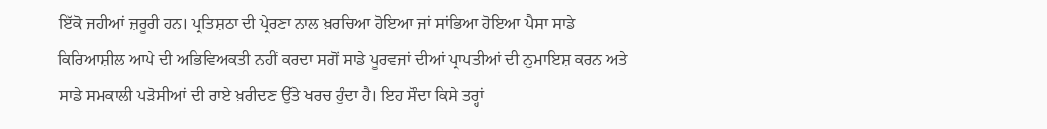ਇੱਕੋ ਜਹੀਆਂ ਜ਼ਰੂਰੀ ਹਨ। ਪ੍ਰਤਿਸ਼ਠਾ ਦੀ ਪ੍ਰੇਰਣਾ ਨਾਲ ਖ਼ਰਚਿਆ ਹੋਇਆ ਜਾਂ ਸਾਂਭਿਆ ਹੋਇਆ ਪੈਸਾ ਸਾਡੇ ਕਿਰਿਆਸ਼ੀਲ ਆਪੇ ਦੀ ਅਭਿਵਿਅਕਤੀ ਨਹੀਂ ਕਰਦਾ ਸਗੋਂ ਸਾਡੇ ਪੂਰਵਜਾਂ ਦੀਆਂ ਪ੍ਰਾਪਤੀਆਂ ਦੀ ਨੁਮਾਇਸ਼ ਕਰਨ ਅਤੇ ਸਾਡੇ ਸਮਕਾਲੀ ਪੜੋਸੀਆਂ ਦੀ ਰਾਏ ਖ਼ਰੀਦਣ ਉੱਤੇ ਖਰਚ ਹੁੰਦਾ ਹੈ। ਇਹ ਸੌਦਾ ਕਿਸੇ ਤਰ੍ਹਾਂ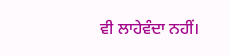ਵੀ ਲਾਹੇਵੰਦਾ ਨਹੀਂ।